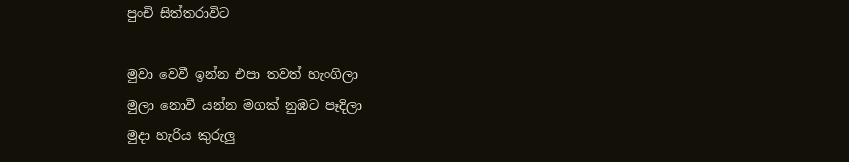පුංචි සිත්තරාවිට

මුවා වෙවී ඉන්න එපා තවත් හැංගිලා
මුලා නොවී යන්න මගක් නුඹට පෑදිලා
මුදා හැරිය කුරුලු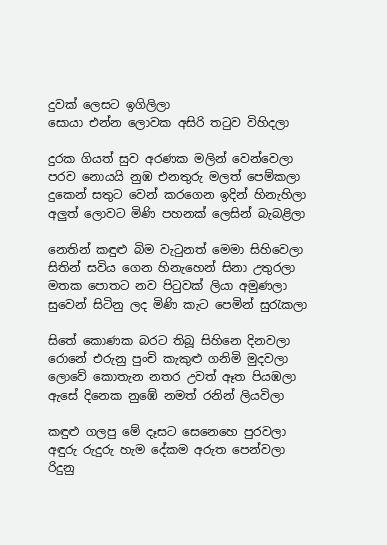දුවක් ලෙසට ඉගිලිලා
සොයා එන්න ලොවක අසිරි තටුව විහිදලා

දුරක ගියත් සුව අරණක මලින් වෙන්වෙලා
පරව නොයයි නුඹ එනතුරු මලත් පෙම්කලා
දුකෙන් සතුට වෙන් කරගෙන ඉදින් හිනැහිලා
අලුත් ලොවට මිණි පහනක් ලෙසින් බැබළිලා

නෙතින් කඳුළු බිම වැටුනත් මෙමා සිහිවෙලා
සිතින් සවිය ගෙන හිනැහෙන් සිනා උතුරලා
මතක පොතට නව පිටුවක් ලියා අමුණලා
සුවෙන් සිටිනු ලද මිණි කැට පෙමින් සුරැකලා

සිතේ කොණක බරට තිබූ සිහිනෙ දිනවලා
රොනේ එරුනු පුංචි කැකුළු ගනිමි මුදවලා
ලොවේ කොතැන නතර උවත් ඈත පියඹලා
ඇසේ දිනෙක නුඹේ නමත් රනින් ලියවිලා

කඳුළු ගලපු මේ දෑසට සෙනෙහෙ පුරවලා
අඳුරු රුදුරු හැම දේකම අරුත පෙන්වලා
රිදුනු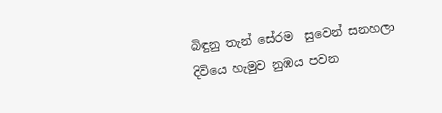බිඳුනු තැන් සේරම  සුවෙන් සනහලා
දිවියෙ හැමුව නුඹය පවන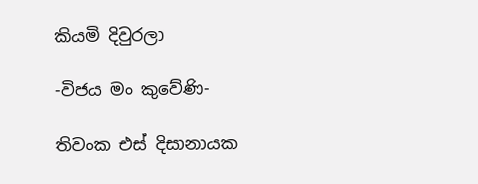කියමි දිවුරලා

-විජය මං කුවේණි-

තිවංක එස් දිසානායක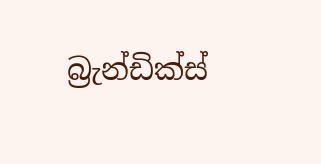බ්‍රැන්ඩික්ස්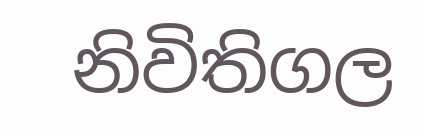නිවිතිගල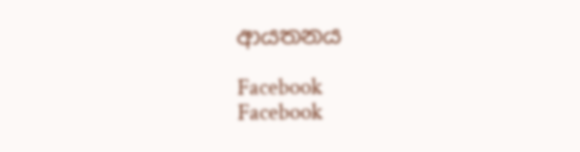ආයතනය

Facebook
Facebook